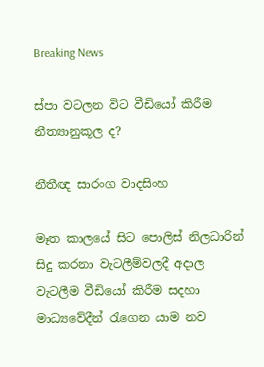Breaking News

ස්පා වටලන විට වීඩියෝ කිරීම නීත්‍යානුකූල ද?

නීතීඥ සාරංග වාදසිංහ

මෑත කාලයේ සිට පොලිස් නිලධාරින් සිදු කරනා වැටලීම්වලදී අදාල වැටලීම වීඩියෝ කිරීම සදහා මාධ්‍යවේදීන් රැගෙන යාම නව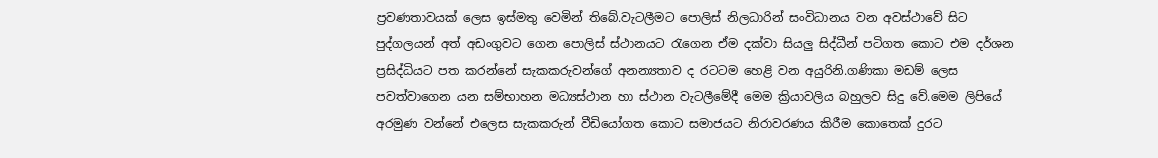ප්‍රවණතාවයක් ලෙස ඉස්මතු වෙමින් තිබේ.වැටලීමට පොලිස් නිලධාරින් සංවිධානය වන අවස්ථාවේ සිට පුද්ගලයන් අත් අඩංගුවට ගෙන පොලිස් ස්ථානයට රැගෙන ඒම දක්වා සියලු සිද්ධීන් පටිගත කොට එම දර්ශන ප්‍රසිද්ධියට පත කරන්නේ සැකකරුවන්ගේ අනන්‍යතාව ද රටටම හෙළි වන අයුරිනි.ගණිකා මඩම් ලෙස පවත්වාගෙන යන සම්භාහන මධ්‍යස්ථාන හා ස්ථාන වැටලීමේදී මෙම ක්‍රියාවලිය බහුලව සිදු වේ.මෙම ලිපියේ අරමුණ වන්නේ එලෙස සැකකරුන් වීඩියෝගත කොට සමාජයට නිරාවරණය කිරීම කොතෙක් දුරට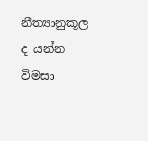නීත්‍යානුකූල ද යන්න විමසා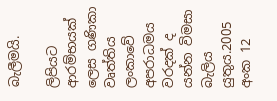බැලීමයි.

ලිපියට ආරම්භයක් ලෙස ගණිකා වෘත්තිය ලංකාවේ අපරාධමය වරදක් ද යන්න විමසා බැලිය යුතුය.2005 අංක 12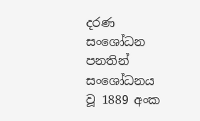දරණ සංශෝධන පනතින් සංශෝධනය වූ 1889 අංක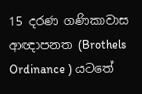15 දරණ ගණිකාවාස ආඥාපනත (Brothels Ordinance ) යටතේ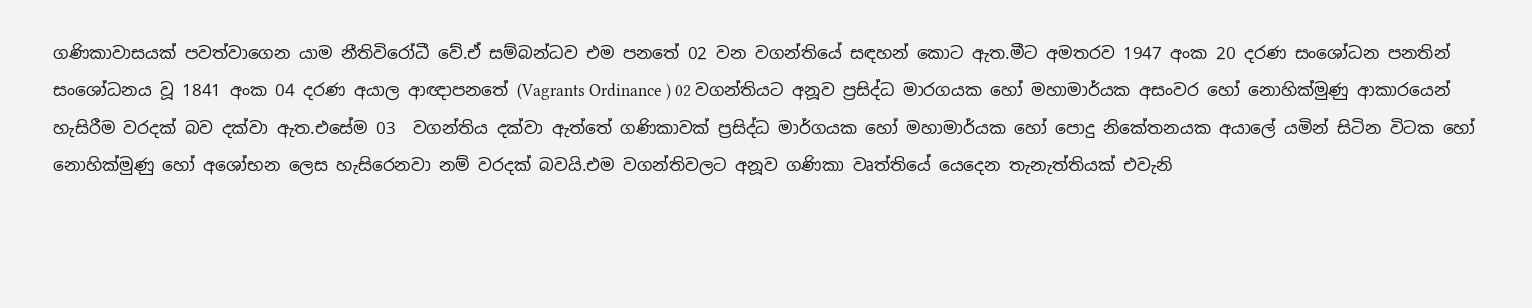ගණිකාවාසයක් පවත්වාගෙන යාම නීතිවිරෝධී වේ.ඒ සම්බන්ධව එම පනතේ 02 වන වගන්තියේ සඳහන් කොට ඇත.මීට අමතරව 1947 අංක 20 දරණ සංශෝධන පනතින් සංශෝධනය වූ 1841 අංක 04 දරණ අයාල ආඥාපනතේ (Vagrants Ordinance ) 02 වගන්තියට අනූව ප්‍රසිද්ධ මාරගයක හෝ මහාමාර්යක අසංවර හෝ නොහික්මුණු ආකාරයෙන් හැසිරීම වරදක් බව දක්වා ඇත.එසේම 03  වගන්තිය දක්වා ඇත්තේ ගණිකාවක් ප්‍රසිද්ධ මාර්ගයක හෝ මහාමාර්යක හෝ පොදු නිකේතනයක අයාලේ යමින් සිටින විටක හෝ නොහික්මුණු හෝ අශෝභන ලෙස හැසිරෙනවා නම් වරදක් බවයි.එම වගන්තිවලට අනූව ගණිකා වෘත්තියේ යෙදෙන තැනැත්තියක් එවැනි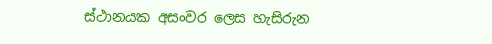ස්ථානයක අසංවර ලෙස හැසිරුන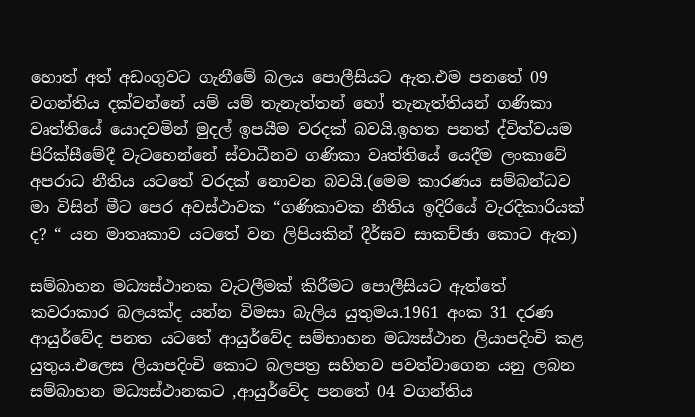හොත් අත් අඩංගුවට ගැනීමේ බලය පොලීසියට ඇත.එම පනතේ 09 වගන්තිය දක්වන්නේ යම් යම් තැනැත්තන් හෝ තැනැත්තියන් ගණිකා වෘත්තියේ යොදවමින් මුදල් ඉපයීම වරදක් බවයි.ඉහත පනත් ද්විත්වයම පිරික්සීමේදී වැටහෙන්නේ ස්වාධීනව ගණිකා වෘත්තියේ යෙදීම ලංකාවේ අපරාධ නීතිය යටතේ වරදක් නොවන බවයි.(මෙම කාරණය සම්බන්ධව මා විසින් මීට පෙර අවස්ථාවක “ගණිකාවක නීතිය ඉදිරියේ වැරදිකාරියක් ද? “ යන මාතෘකාව යටතේ වන ලිපියකින් දීර්ඝව සාකච්ඡා කොට ඇත)

සම්බාහන මධ්‍යස්ථානක වැටලීමක් කිරීමට පොලීසියට ඇත්තේ කවරාකාර බලයක්ද යන්න විමසා බැලිය යුතුමය.1961 අංක 31 දරණ ආයුර්වේද පනත යටතේ ආයුර්වේද සම්භාහන මධ්‍යස්ථාන ලියාපදිංචි කළ යුතුය.එලෙස ලියාපදිංචි කොට බලපත්‍ර සහිතව පවත්වාගෙන යනු ලබන සම්බාහන මධ්‍යස්ථානකට ,ආයුර්වේද පනතේ 04 වගන්තිය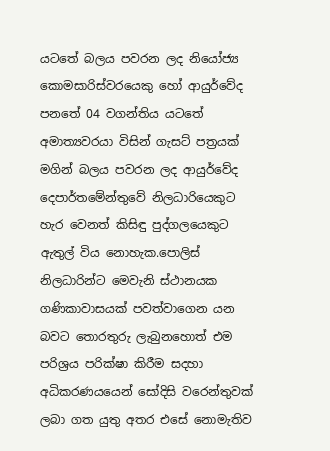යටතේ බලය පවරන ලද නියෝජ්‍ය කොමසාරිස්වරයෙකු හෝ ආයුර්වේද පනතේ 04 වගන්තිය යටතේ අමාත්‍යවරයා විසින් ගැසට් පත්‍රයක් මගින් බලය පවරන ලද ආයුර්වේද දෙපාර්තමේන්තුවේ නිලධාරියෙකුට හැර වෙනත් කිසිඳු පුද්ගලයෙකුට ඇතුල් විය නොහැක.පොලිස් නිලධාරින්ට මෙවැනි ස්ථානයක ගණිකාවාසයක් පවත්වාගෙන යන බවට තොරතුරු ලැබුනහොත් එම පරිශ්‍රය පරික්ෂා කිරීම සදහා අධිකරණයයෙන් සෝදිසි වරෙන්‍තුවක් ලබා ගත යුතු අතර එසේ නොමැතිව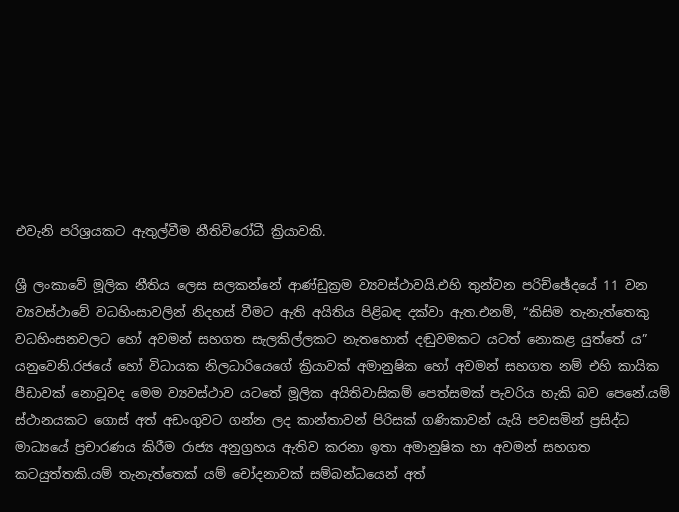එවැනි පරිශ්‍රයකට ඇතුල්වීම නීතිවිරෝධී ක්‍රියාවකි.

ශ්‍රී ලංකාවේ මූලික නීතිය ලෙස සලකන්නේ ආණ්ඩුක්‍රම ව්‍යවස්ථාවයි.එහි තුන්වන පරිච්ඡේදයේ 11 වන ව්‍යවස්ථාවේ වධහිංසාවලින් නිදහස් වීමට ඇති අයිතිය පිළිබඳ දක්වා ඇත.එනම්, “කිසිම තැනැත්තෙකු වධහිංසනවලට හෝ අවමන් සහගත සැලකිල්ලකට නැතහොත් දඬුවමකට යටත් නොකළ යුත්තේ ය”
යනුවෙනි.රජයේ හෝ විධායක නිලධාරියෙගේ ක්‍රියාවක් අමානුෂික හෝ අවමන් සහගත නම් එහි කායික පීඩාවක් නොවූවද මෙම ව්‍යවස්ථාව යටතේ මූලික අයිතිවාසිකම් පෙත්සමක් පැවරිය හැකි බව පෙනේ.යම් ස්ථානයකට ගොස් අත් අඩංගුවට ගන්න ලද කාන්තාවන් පිරිසක් ගණිකාවන් යැයි පවසමින් ප්‍රසිද්ධ මාධ්‍යයේ ප්‍රචාරණය කිරීම රාජ්‍ය අනුග්‍රහය ඇතිව කරනා ඉතා අමානුෂික හා අවමන් සහගත කටයුත්තකි.යම් තැනැත්තෙක් යම් චෝදනාවක් සම්බන්ධයෙන් අත්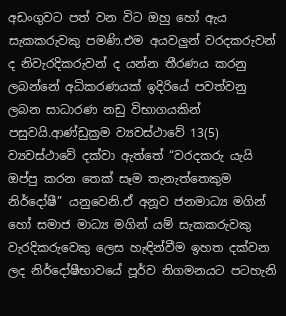අඩංගුවට පත් වන විට ඔහු හෝ ඇය සැකකරුවකු පමණි.එම අයවලුන් වරදකරුවන් ද නිවැරදිකරුවන් ද යන්න තීරණය කරනු ලබන්නේ අධිකරණයක් ඉදිරියේ පවත්වනු ලබන සාධාරණ නඩු විභාගයකින් පසුවයි.ආණ්ඩුක්‍රම ව්‍යවස්ථාවේ 13(5) ව්‍යවස්ථාවේ දක්වා ඇත්තේ “වරදකරු යැයි ඔප්පු කරන තෙක් සෑම තැනැත්තෙකුම නිර්දෝෂී” යනුවෙනි.ඒ අනූව ජනමාධ්‍ය මගින් හෝ සමාජ මාධ්‍ය මගින් යම් සැකකරුවකු වැරදිකරුවෙකු ලෙස හැඳින්වීම ඉහත දක්වන ලද නිර්දෝෂීභාවයේ පූර්ව නිගමනයට පටහැනි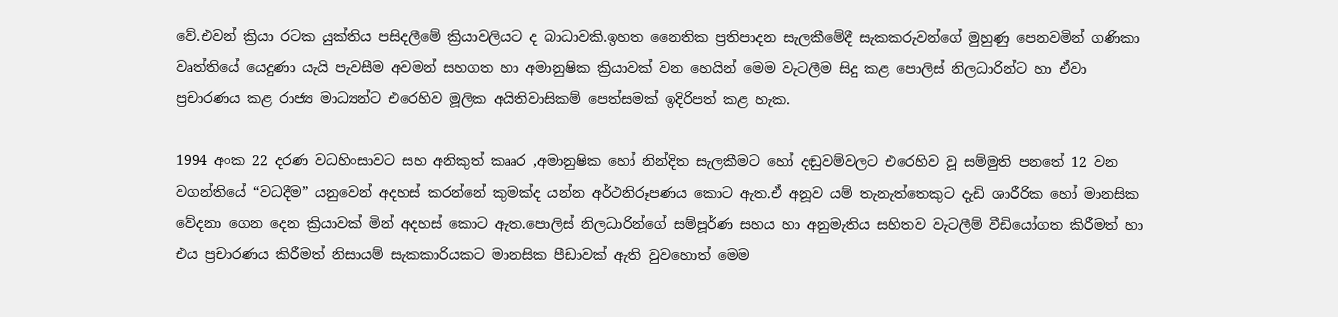වේ.එවන් ක්‍රියා රටක යුක්තිය පසිදලීමේ ක්‍රියාවලියට ද බාධාවකි.ඉහත නෛතික ප්‍රතිපාදන සැලකීමේදී සැකකරුවන්ගේ මුහුණු පෙනවමින් ගණිකා වෘත්තියේ යෙදුණා යැයි පැවසීම අවමන් සහගත හා අමානුෂික ක්‍රියාවක් වන හෙයින් මෙම වැටලීම සිදු කළ පොලිස් නිලධාරින්ට හා ඒවා ප්‍රචාරණය කළ රාජ්‍ය මාධ්‍යන්ට එරෙහිව මූලික අයිතිවාසිකම් පෙත්සමක් ඉදිරිපත් කළ හැක.

1994 අංක 22 දරණ වධහිංසාවට සහ අනිකුත් කෲර ,අමානුෂික හෝ නින්දිත සැලකීමට හෝ දඬුවම්වලට එරෙහිව වූ සම්මුති පනතේ 12 වන වගන්තියේ “වධදීම” යනුවෙන් අදහස් කරන්නේ කුමක්ද යන්න අර්ථනිරූපණය කොට ඇත.ඒ අනූව යම් තැනැත්තෙකුට දැඩි ශාරීරික හෝ මානසික වේදනා ගෙන දෙන ක්‍රියාවක් මින් අදහස් කොට ඇත.පොලිස් නිලධාරින්ගේ සම්පූර්ණ සහය හා අනුමැතිය සහිතව වැටලීම් වීඩියෝගත කිරීමත් හා එය ප්‍රචාරණය කිරීමත් නිසායම් සැකකාරියකට මානසික පීඩාවක් ඇති වුවහොත් මෙම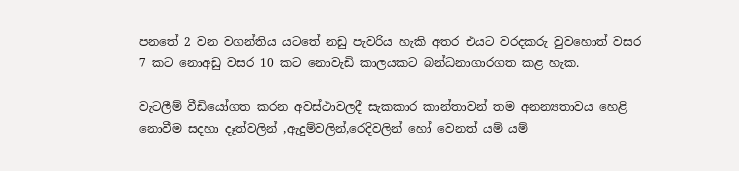පනතේ 2 වන වගන්තිය යටතේ නඩු පැවරිය හැකි අතර එයට වරදකරු වුවහොත් වසර 7 කට නොඅඩු වසර 10 කට නොවැඩි කාලයකට බන්ධනාගාරගත කළ හැක.

වැටලීම් වීඩියෝගත කරන අවස්ථාවලදී සැකකාර කාන්තාවන් තම අනන්‍යතාවය හෙළි නොවීම සදහා දෑත්වලින් ,ඇදුම්වලින්,රෙදිවලින් හෝ වෙනත් යම් යම්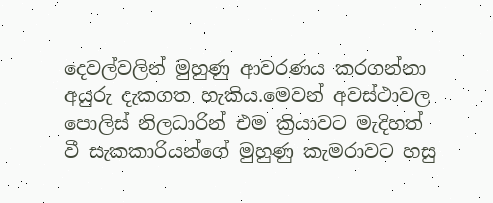දෙවල්වලින් මුහුණු ආවරණය කරගන්නා අයුරු දැකගත හැකිය.මෙවන් අවස්ථාවල පොලිස් නිලධාරින් එම ක්‍රියාවට මැදිහත් වී සැකකාරියන්ගේ මුහුණු කැමරාවට හසු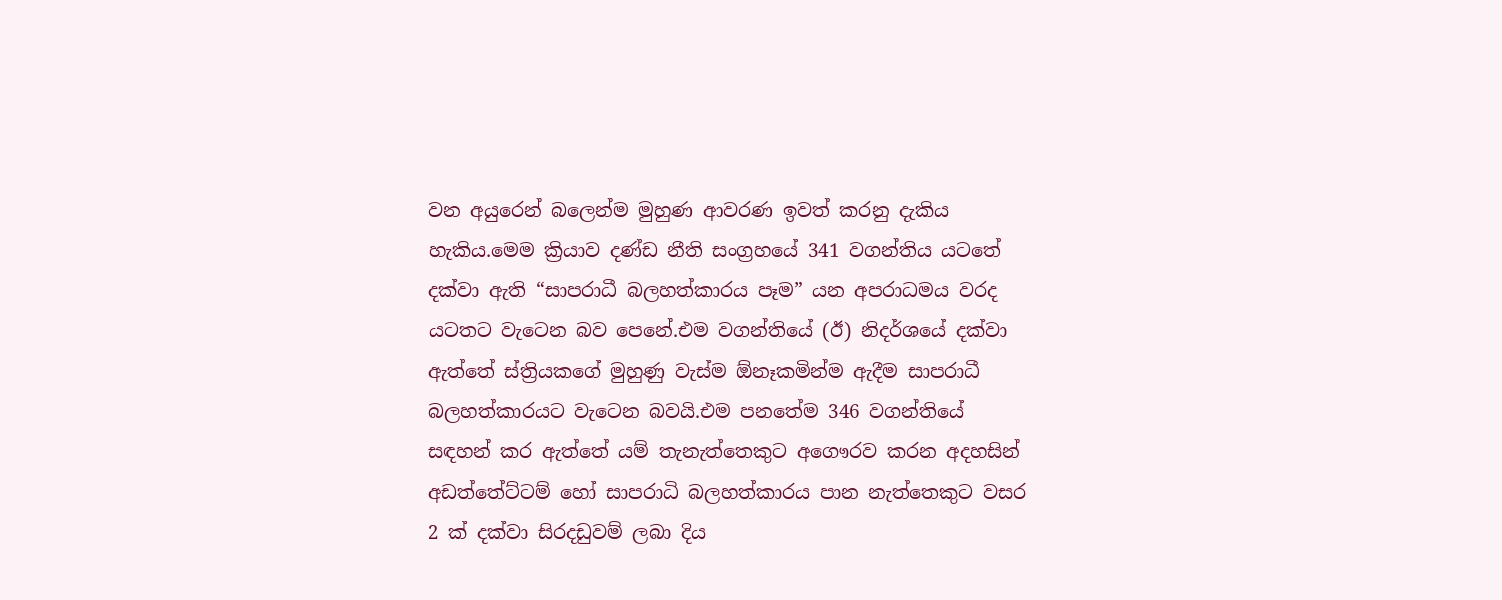වන අයුරෙන් බලෙන්ම මුහුණ ආවරණ ඉවත් කරනු දැකිය හැකිය.මෙම ක්‍රියාව දණ්ඩ නීති සංග්‍රහයේ 341 වගන්තිය යටතේ දක්වා ඇති “සාපරාධී බලහත්කාරය පෑම” යන අපරාධමය වරද යටතට වැටෙන බව පෙනේ.එම වගන්තියේ (ඊ) නිදර්ශයේ දක්වා ඇත්තේ ස්ත්‍රියකගේ මුහුණු වැස්ම ඕනෑකමින්ම ඇදීම සාපරාධී බලහත්කාරයට වැටෙන බවයි.එම පනතේම 346 වගන්තියේ සඳහන් කර ඇත්තේ යම් තැනැත්තෙකුට අගෞරව කරන අදහසින් අඩත්තේට්ටම් හෝ සාපරාධි බලහත්කාරය පාන නැත්තෙකුට වසර 2 ක් දක්වා සිරදඩුවම් ලබා දිය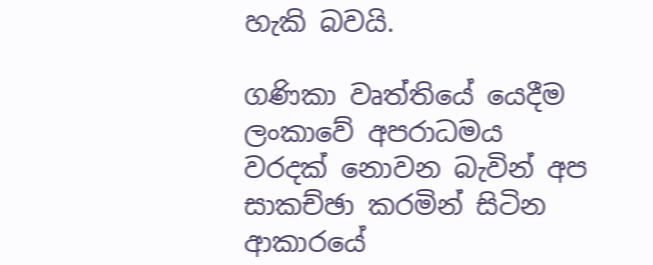හැකි බවයි.

ගණිකා වෘත්තියේ යෙදීම ලංකාවේ අපරාධමය වරදක් නොවන බැවින් අප සාකච්ඡා කරමින් සිටින ආකාරයේ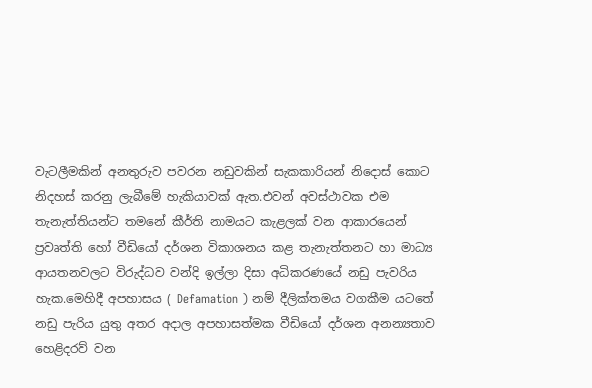වැටලීමකින් අනතුරුව පවරන නඩුවකින් සැකකාරියන් නිදොස් කොට නිදහස් කරනු ලැබීමේ හැකියාවක් ඇත.එවන් අවස්ථාවක එම තැනැත්තියන්ට තමනේ කීර්ති නාමයට කැළලක් වන ආකාරයෙන් ප්‍රවෘත්ති හෝ වීඩියෝ දර්ශන විකාශනය කළ තැනැත්තනට හා මාධ්‍ය ආයතනවලට විරුද්ධව වන්දි ඉල්ලා දිසා අධිකරණයේ නඩු පැවරිය හැක.මෙහිදී අපහාසය ( Defamation ) නම් දීලික්තමය වගකීම යටතේ නඩු පැරිය යුතු අතර අදාල අපහාසත්මක වීඩියෝ දර්ශන අනන්‍යතාව හෙළිදරව් වන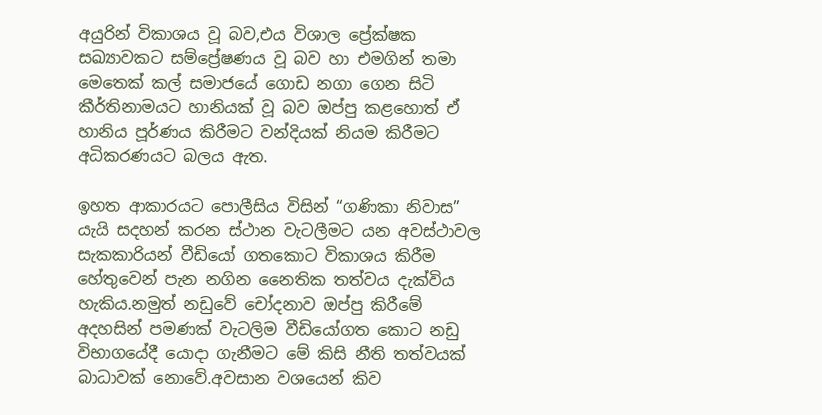අයුරින් විකාශය වූ බව,එය විශාල ප්‍රේක්ෂක සඛ්‍යාවකට සම්ප්‍රේෂණය වූ බව හා එමගින් තමා මෙතෙක් කල් සමාජයේ ගොඩ නගා ගෙන සිටි කීර්තිනාමයට හානියක් වූ බව ඔප්පු කළහොත් ඒ හානිය පූර්ණය කිරීමට වන්දියක් නියම කිරීමට අධිකරණයට බලය ඇත.

ඉහත ආකාරයට පොලීසිය විසින් “ගණිකා නිවාස” යැයි සදහන් කරන ස්ථාන වැටලීමට යන අවස්ථාවල සැකකාරියන් වීඩියෝ ගතකොට විකාශය කිරීම හේතුවෙන් පැන නගින නෛතික තත්වය දැක්විය හැකිය.නමුත් නඩුවේ චෝදනාව ඔප්පු කිරීමේ අදහසින් පමණක් වැටලිම වීඩියෝගත කොට නඩු විභාගයේදී යොදා ගැනීමට මේ කිසි නීති තත්වයක් බාධාවක් නොවේ.අවසාන වශයෙන් කිව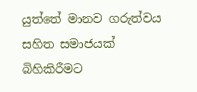යුත්තේ මානව ගරුත්වය සහිත සමාජයක් බිහිකිරීමට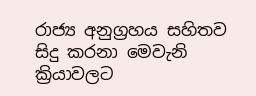රාජ්‍ය අනුග්‍රහය සහිතව සිදු කරනා මෙවැනි ක්‍රියාවලට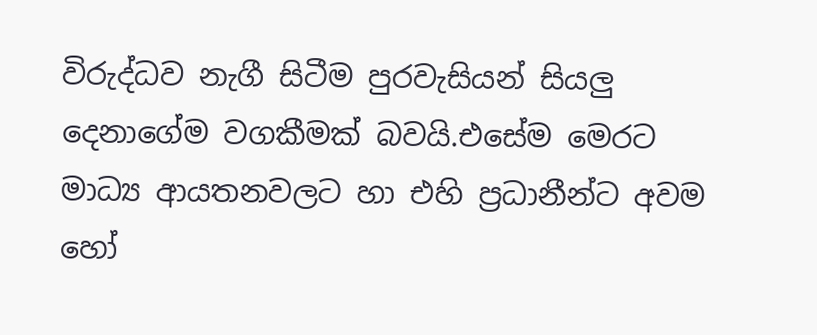විරුද්ධව නැගී සිටීම පුරවැසියන් සියලු දෙනාගේම වගකීමක් බවයි.එසේම මෙරට මාධ්‍ය ආයතනවලට හා එහි ප්‍රධානීන්ට අවම හෝ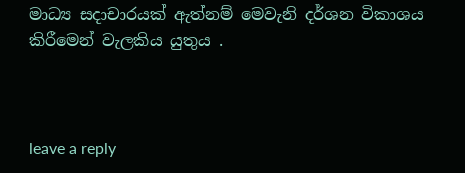මාධ්‍ය සදාචාරයක් ඇත්නම් මෙවැනි දර්ශන විකාශය කිරීමෙන් වැලකිය යුතුය .



leave a reply